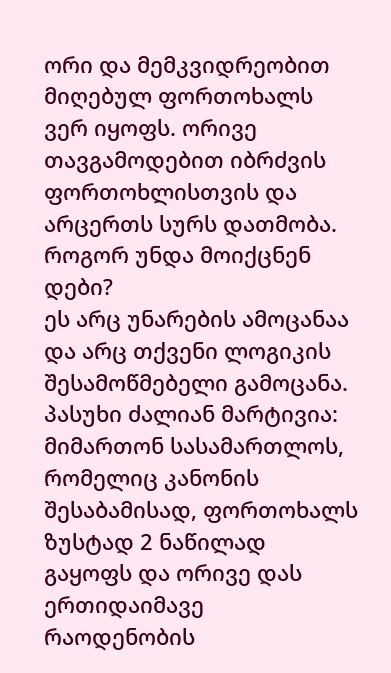ორი და მემკვიდრეობით მიღებულ ფორთოხალს ვერ იყოფს. ორივე თავგამოდებით იბრძვის ფორთოხლისთვის და არცერთს სურს დათმობა.
როგორ უნდა მოიქცნენ დები?
ეს არც უნარების ამოცანაა და არც თქვენი ლოგიკის შესამოწმებელი გამოცანა.
პასუხი ძალიან მარტივია: მიმართონ სასამართლოს, რომელიც კანონის შესაბამისად, ფორთოხალს ზუსტად 2 ნაწილად გაყოფს და ორივე დას ერთიდაიმავე რაოდენობის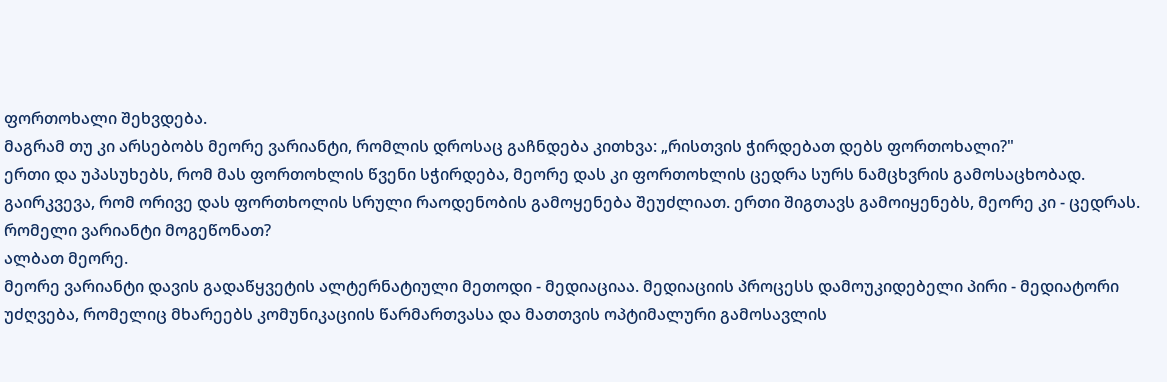ფორთოხალი შეხვდება.
მაგრამ თუ კი არსებობს მეორე ვარიანტი, რომლის დროსაც გაჩნდება კითხვა: „რისთვის ჭირდებათ დებს ფორთოხალი?"
ერთი და უპასუხებს, რომ მას ფორთოხლის წვენი სჭირდება, მეორე დას კი ფორთოხლის ცედრა სურს ნამცხვრის გამოსაცხობად. გაირკვევა, რომ ორივე დას ფორთხოლის სრული რაოდენობის გამოყენება შეუძლიათ. ერთი შიგთავს გამოიყენებს, მეორე კი - ცედრას.
რომელი ვარიანტი მოგეწონათ?
ალბათ მეორე.
მეორე ვარიანტი დავის გადაწყვეტის ალტერნატიული მეთოდი - მედიაციაა. მედიაციის პროცესს დამოუკიდებელი პირი - მედიატორი უძღვება, რომელიც მხარეებს კომუნიკაციის წარმართვასა და მათთვის ოპტიმალური გამოსავლის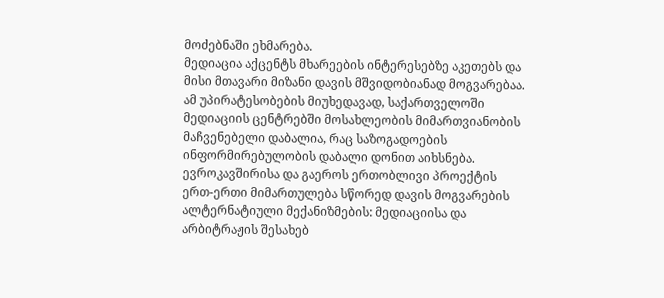მოძებნაში ეხმარება.
მედიაცია აქცენტს მხარეების ინტერესებზე აკეთებს და მისი მთავარი მიზანი დავის მშვიდობიანად მოგვარებაა.
ამ უპირატესობების მიუხედავად, საქართველოში მედიაციის ცენტრებში მოსახლეობის მიმართვიანობის მაჩვენებელი დაბალია, რაც საზოგადოების ინფორმირებულობის დაბალი დონით აიხსნება.
ევროკავშირისა და გაეროს ერთობლივი პროექტის ერთ-ერთი მიმართულება სწორედ დავის მოგვარების ალტერნატიული მექანიზმების: მედიაციისა და არბიტრაჟის შესახებ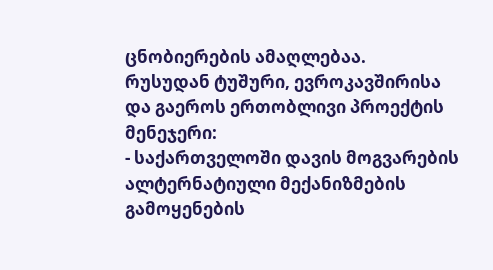ცნობიერების ამაღლებაა.
რუსუდან ტუშური, ევროკავშირისა და გაეროს ერთობლივი პროექტის მენეჯერი:
- საქართველოში დავის მოგვარების ალტერნატიული მექანიზმების გამოყენების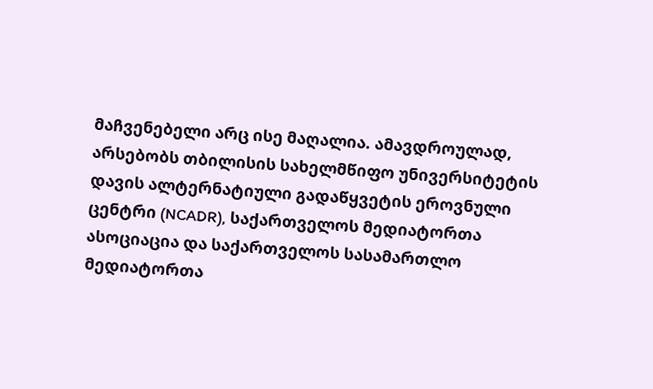მაჩვენებელი არც ისე მაღალია. ამავდროულად, არსებობს თბილისის სახელმწიფო უნივერსიტეტის დავის ალტერნატიული გადაწყვეტის ეროვნული ცენტრი (NCADR), საქართველოს მედიატორთა ასოციაცია და საქართველოს სასამართლო მედიატორთა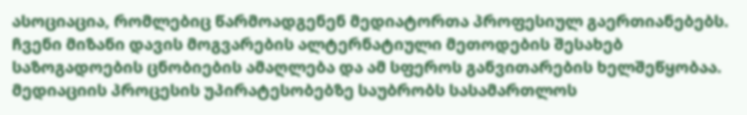ასოციაცია, რომლებიც წარმოადგენენ მედიატორთა პროფესიულ გაერთიანებებს. ჩვენი მიზანი დავის მოგვარების ალტერნატიული მეთოდების შესახებ საზოგადოების ცნობიების ამაღლება და ამ სფეროს განვითარების ხელშეწყობაა.
მედიაციის პროცესის უპირატესობებზე საუბრობს სასამართლოს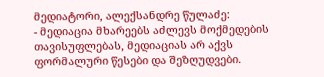მედიატორი, ალექსანდრე წულაძე:
- მედიაცია მხარეებს აძლევს მოქმედების თავისუფლებას, მედიაციას არ აქვს ფორმალური წესები და შეზღუდვები.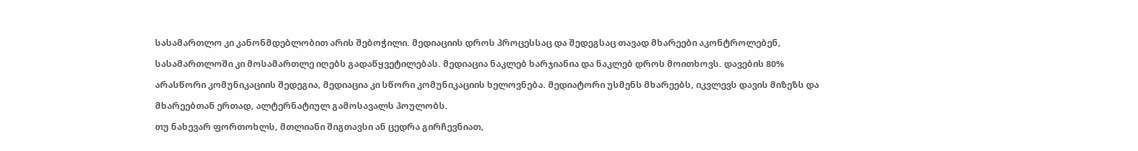სასამართლო კი კანონმდებლობით არის შებოჭილი. მედიაციის დროს პროცესსაც და შედეგსაც თავად მხარეები აკონტროლებენ, სასამართლოში კი მოსამართლე იღებს გადაწყვეტილებას. მედიაცია ნაკლებ ხარჯიანია და ნაკლებ დროს მოითხოვს. დავების 80% არასწორი კომუნიკაციის შედეგია, მედიაცია კი სწორი კომუნიკაციის ხელოვნება. მედიატორი უსმენს მხარეებს, იკვლევს დავის მიზეზს და მხარეებთან ერთად, ალტერნატიულ გამოსავალს პოულობს.
თუ ნახევარ ფორთოხლს, მთლიანი შიგთავსი ან ცედრა გირჩევნიათ,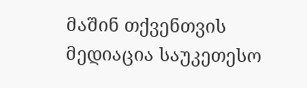მაშინ თქვენთვის მედიაცია საუკეთესო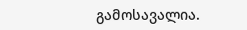გამოსავალია.